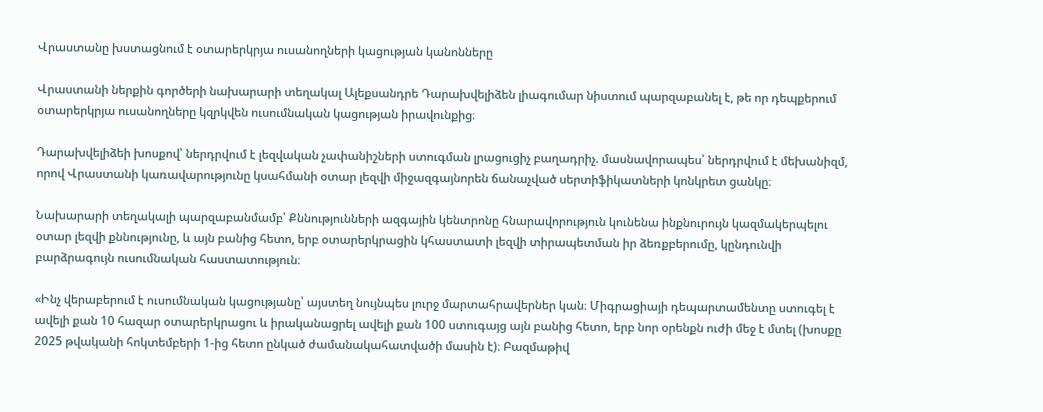Վրաստանը խստացնում է օտարերկրյա ուսանողների կացության կանոնները

Վրաստանի ներքին գործերի նախարարի տեղակալ Ալեքսանդրե Դարախվելիձեն լիագումար նիստում պարզաբանել է, թե որ դեպքերում օտարերկրյա ուսանողները կզրկվեն ուսումնական կացության իրավունքից։

Դարախվելիձեի խոսքով՝ ներդրվում է լեզվական չափանիշների ստուգման լրացուցիչ բաղադրիչ. մասնավորապես՝ ներդրվում է մեխանիզմ, որով Վրաստանի կառավարությունը կսահմանի օտար լեզվի միջազգայնորեն ճանաչված սերտիֆիկատների կոնկրետ ցանկը։

Նախարարի տեղակալի պարզաբանմամբ՝ Քննությունների ազգային կենտրոնը հնարավորություն կունենա ինքնուրույն կազմակերպելու օտար լեզվի քննությունը, և այն բանից հետո, երբ օտարերկրացին կհաստատի լեզվի տիրապետման իր ձեռքբերումը, կընդունվի բարձրագույն ուսումնական հաստատություն։

«Ինչ վերաբերում է ուսումնական կացությանը՝ այստեղ նույնպես լուրջ մարտահրավերներ կան։ Միգրացիայի դեպարտամենտը ստուգել է ավելի քան 10 հազար օտարերկրացու և իրականացրել ավելի քան 100 ստուգայց այն բանից հետո, երբ նոր օրենքն ուժի մեջ է մտել (խոսքը 2025 թվականի հոկտեմբերի 1-ից հետո ընկած ժամանակահատվածի մասին է)։ Բազմաթիվ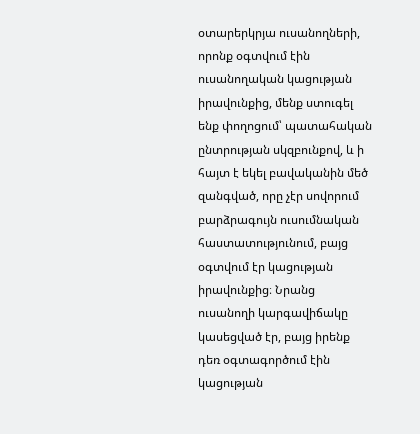օտարերկրյա ուսանողների, որոնք օգտվում էին ուսանողական կացության իրավունքից, մենք ստուգել ենք փողոցում՝ պատահական ընտրության սկզբունքով, և ի հայտ է եկել բավականին մեծ զանգված, որը չէր սովորում բարձրագույն ուսումնական հաստատությունում, բայց օգտվում էր կացության իրավունքից։ Նրանց ուսանողի կարգավիճակը կասեցված էր, բայց իրենք դեռ օգտագործում էին կացության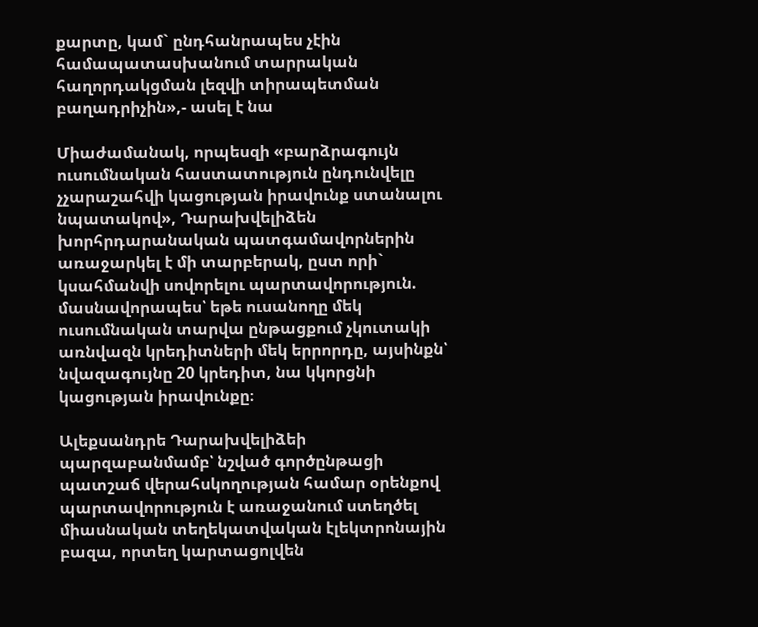քարտը, կամ` ընդհանրապես չէին համապատասխանում տարրական հաղորդակցման լեզվի տիրապետման բաղադրիչին»,- ասել է նա

Միաժամանակ, որպեսզի «բարձրագույն ուսումնական հաստատություն ընդունվելը չչարաշահվի կացության իրավունք ստանալու նպատակով», Դարախվելիձեն խորհրդարանական պատգամավորներին առաջարկել է մի տարբերակ, ըստ որի` կսահմանվի սովորելու պարտավորություն. մասնավորապես՝ եթե ուսանողը մեկ ուսումնական տարվա ընթացքում չկուտակի առնվազն կրեդիտների մեկ երրորդը, այսինքն՝ նվազագույնը 20 կրեդիտ, նա կկորցնի կացության իրավունքը։

Ալեքսանդրե Դարախվելիձեի պարզաբանմամբ՝ նշված գործընթացի պատշաճ վերահսկողության համար օրենքով պարտավորություն է առաջանում ստեղծել միասնական տեղեկատվական էլեկտրոնային բազա, որտեղ կարտացոլվեն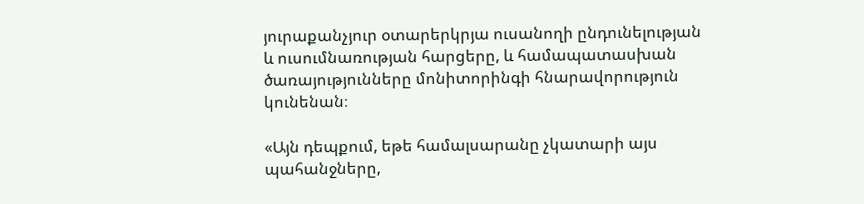յուրաքանչյուր օտարերկրյա ուսանողի ընդունելության և ուսումնառության հարցերը, և համապատասխան ծառայությունները մոնիտորինգի հնարավորություն կունենան։

«Այն դեպքում, եթե համալսարանը չկատարի այս պահանջները,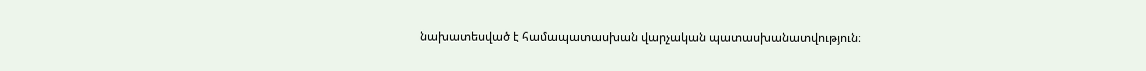նախատեսված է համապատասխան վարչական պատասխանատվություն։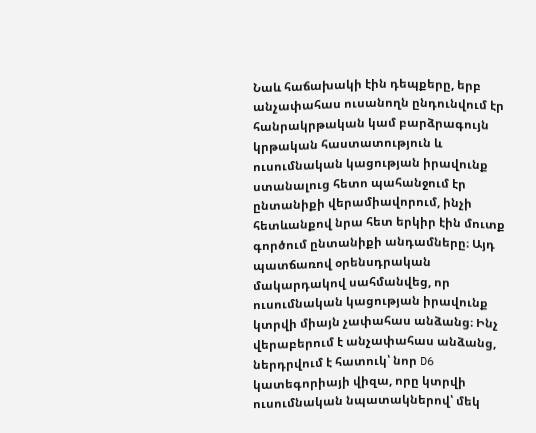Նաև հաճախակի էին դեպքերը, երբ անչափահաս ուսանողն ընդունվում էր հանրակրթական կամ բարձրագույն կրթական հաստատություն և ուսումնական կացության իրավունք ստանալուց հետո պահանջում էր ընտանիքի վերամիավորում, ինչի հետևանքով նրա հետ երկիր էին մուտք գործում ընտանիքի անդամները։ Այդ պատճառով օրենսդրական մակարդակով սահմանվեց, որ ուսումնական կացության իրավունք կտրվի միայն չափահաս անձանց։ Ինչ վերաբերում է անչափահաս անձանց, ներդրվում է հատուկ՝ նոր D6 կատեգորիայի վիզա, որը կտրվի ուսումնական նպատակներով՝ մեկ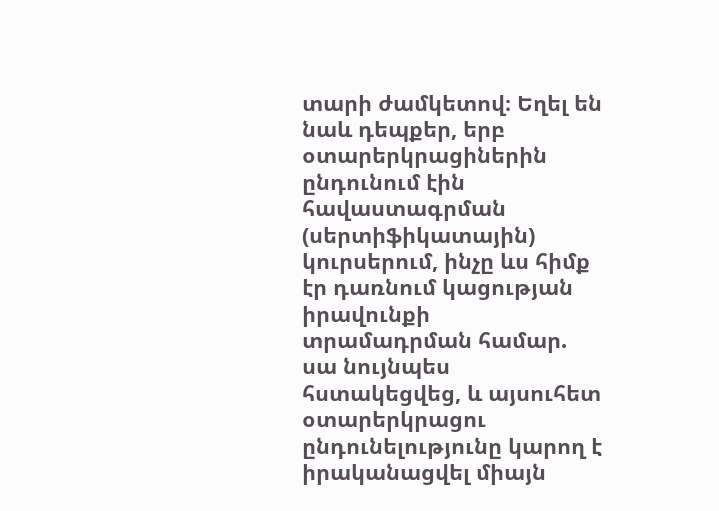տարի ժամկետով։ Եղել են նաև դեպքեր, երբ օտարերկրացիներին ընդունում էին հավաստագրման (սերտիֆիկատային) կուրսերում, ինչը ևս հիմք էր դառնում կացության իրավունքի տրամադրման համար. սա նույնպես հստակեցվեց, և այսուհետ օտարերկրացու ընդունելությունը կարող է իրականացվել միայն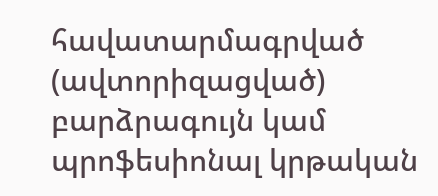հավատարմագրված (ավտորիզացված) բարձրագույն կամ պրոֆեսիոնալ կրթական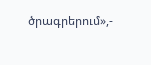ծրագրերում»,-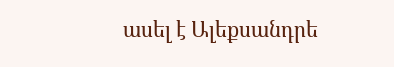ասել է Ալեքսանդրե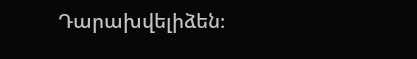Դարախվելիձեն։